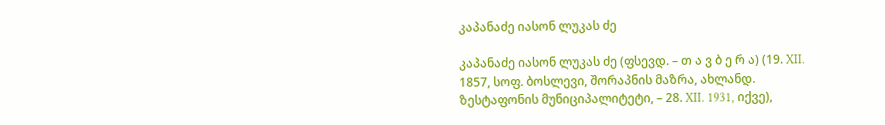კაპანაძე იასონ ლუკას ძე

კაპანაძე იასონ ლუკას ძე (ფსევდ. – თ ა ვ ბ ე რ ა) (19. XII. 1857, სოფ. ბოსლევი, შორაპნის მაზრა, ახლანდ. ზესტაფონის მუნიციპალიტეტი, – 28. XII. 1931, იქვე),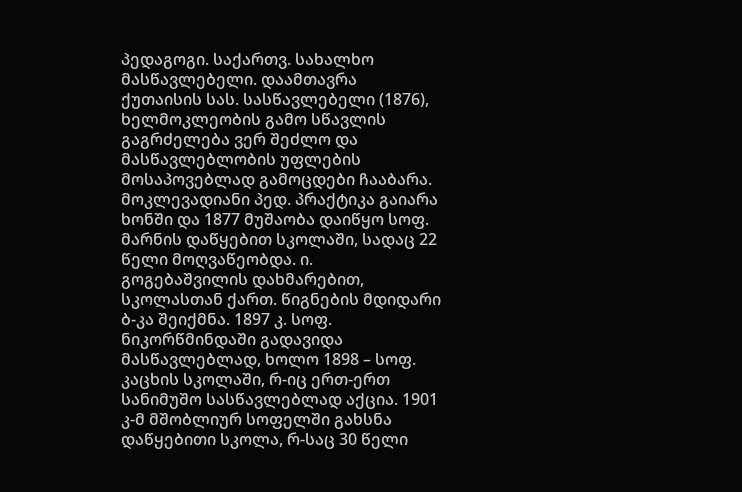პედაგოგი. საქართვ. სახალხო მასწავლებელი. დაამთავრა ქუთაისის სას. სასწავლებელი (1876), ხელმოკლეობის გამო სწავლის გაგრძელება ვერ შეძლო და მასწავლებლობის უფლების მოსაპოვებლად გამოცდები ჩააბარა. მოკლევადიანი პედ. პრაქტიკა გაიარა ხონში და 1877 მუშაობა დაიწყო სოფ. მარნის დაწყებით სკოლაში, სადაც 22 წელი მოღვაწეობდა. ი. გოგებაშვილის დახმარებით, სკოლასთან ქართ. წიგნების მდიდარი ბ-კა შეიქმნა. 1897 კ. სოფ. ნიკორწმინდაში გადავიდა მასწავლებლად, ხოლო 1898 – სოფ. კაცხის სკოლაში, რ-იც ერთ-ერთ სანიმუშო სასწავლებლად აქცია. 1901 კ-მ მშობლიურ სოფელში გახსნა დაწყებითი სკოლა, რ-საც 30 წელი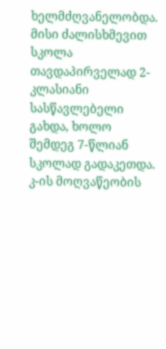ხელმძღვანელობდა. მისი ძალისხმევით სკოლა თავდაპირველად 2-კლასიანი სასწავლებელი გახდა, ხოლო შემდეგ 7-წლიან სკოლად გადაკეთდა. კ-ის მოღვაწეობის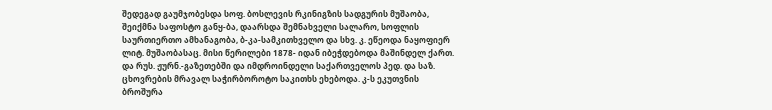შედეგად გაუმჯობესდა სოფ. ბოსლევის რკინიგზის სადგურის მუშაობა, შეიქმნა საფოსტო განყ-ბა, დაარსდა შემნახველი სალარო, სოფლის საურთიერთო ამხანაგობა, ბ-კა-სამკითხველო და სხვ. კ. ეწეოდა ნაყოფიერ ლიტ. მუშაობასაც. მისი წერილები 1878- იდან იბეჭდებოდა მაშინდელ ქართ. და რუს. ჟურნ.-გაზეთებში და იმდროინდელი საქართველოს პედ. და საზ. ცხოვრების მრავალ საჭირბოროტო საკითხს ეხებოდა. კ-ს ეკუთვნის ბროშურა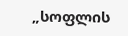„სოფლის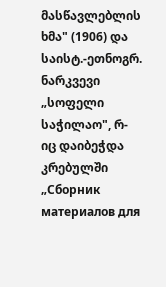მასწავლებლის ხმა" (1906) და საისტ.-ეთნოგრ. ნარკვევი „სოფელი საჭილაო", რ-იც დაიბეჭდა კრებულში „Сборник материалов для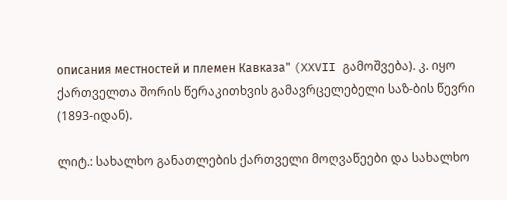описания местностей и племен Кавказа" (XXVII გამოშვება). კ. იყო ქართველთა შორის წერაკითხვის გამავრცელებელი საზ-ბის წევრი (1893-იდან).

ლიტ.: სახალხო განათლების ქართველი მოღვაწეები და სახალხო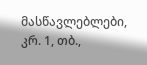მასწავლებლები, კრ. 1, თბ.,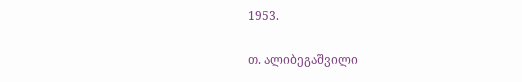1953.

თ. ალიბეგაშვილი